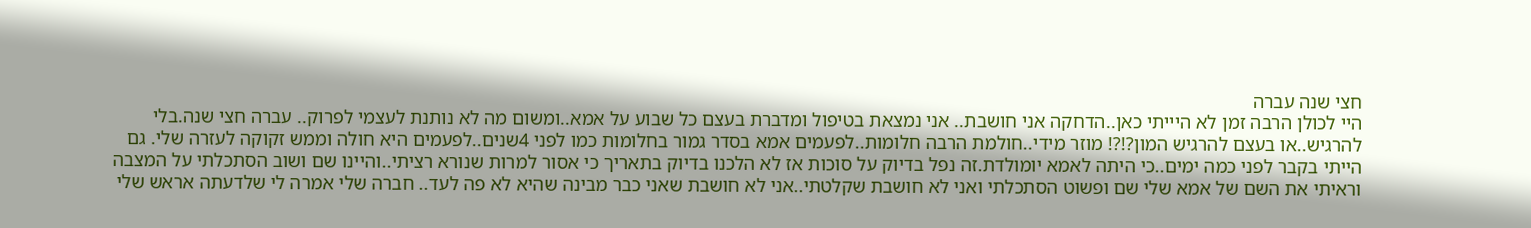חצי שנה עברה
היי לכולן הרבה זמן לא היייתי כאן..הדחקה אני חושבת.. אני נמצאת בטיפול ומדברת בעצם כל שבוע על אמא..ומשום מה לא נותנת לעצמי לפרוק.. עברה חצי שנה.בלי להרגיש..או בעצם להרגיש המון?!?! מוזר מידי..חולמת הרבה חלומות..לפעמים אמא בסדר גמור בחלומות כמו לפני 4שנים..לפעמים היא חולה וממש זקוקה לעזרה שלי. גם הייתי בקבר לפני כמה ימים..כי היתה לאמא יומולדת.זה נפל בדיוק על סוכות אז לא הלכנו בדיוק בתאריך כי אסור למרות שנורא רציתי..והיינו שם ושוב הסתכלתי על המצבה וראיתי את השם של אמא שלי שם ופשוט הסתכלתי ואני לא חושבת שקלטתי..אני לא חושבת שאני כבר מבינה שהיא לא פה לעד.. חברה שלי אמרה לי שלדעתה אראש שלי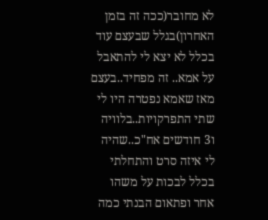לא מחובר(ככה זה בזמן האחרון)בגלל שבעצם עוד בכלל לא יצא לי להתאבל על אמא.. זה מפחיד..בעצם מאז שאמא נפטרה היו לי שתי התפרקויות..בלוויה ו3 חודשים אח"כ..שהיה לי איזה סרט והתחלתי בכלל לבכות על משהו אחר ופתאום הבנתי כמה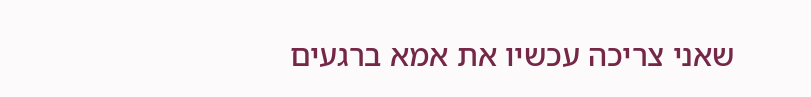שאני צריכה עכשיו את אמא ברגעים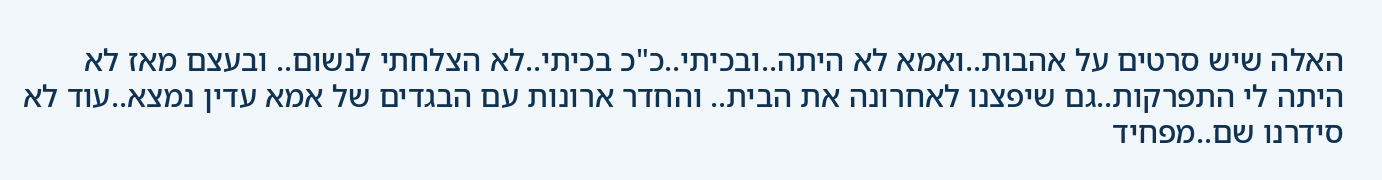האלה שיש סרטים על אהבות..ואמא לא היתה..ובכיתי..כ"כ בכיתי..לא הצלחתי לנשום.. ובעצם מאז לא היתה לי התפרקות..גם שיפצנו לאחרונה את הבית.. והחדר ארונות עם הבגדים של אמא עדין נמצא..עוד לא סידרנו שם..מפחיד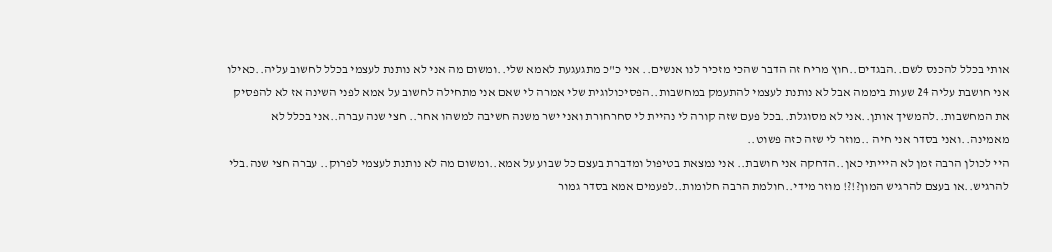אותי בכלל להכנס לשם..הבגדים..חוץ מריח זה הדבר שהכי מזכיר לנו אנשים.. אני כ"כ מתגעגעת לאמא שלי..ומשום מה אני לא נותנת לעצמי בכלל לחשוב עליה..כאילו אני חושבת עליה 24 שעות ביממה אבל לא נותנת לעצמי להתעמק במחשבות..הפסיכולוגית שלי אמרה לי שאם אני מתחילה לחשוב על אמא לפני השינה אז לא להפסיק את המחשבות..להמשיך אותן..אני לא מסוגלת..בכל פעם שזה קורה לי נהיית לי סחרחורת ואני ישר משנה חשיבה למשהו אחר.. חצי שנה עברה..אני בכלל לא מאמינה..ואני בסדר אני חיה ..מוזר לי שזה כזה פשוט..
היי לכולן הרבה זמן לא היייתי כאן..הדחקה אני חושבת.. אני נמצאת בטיפול ומדברת בעצם כל שבוע על אמא..ומשום מה לא נותנת לעצמי לפרוק.. עברה חצי שנה.בלי להרגיש..או בעצם להרגיש המון?!?! מוזר מידי..חולמת הרבה חלומות..לפעמים אמא בסדר גמור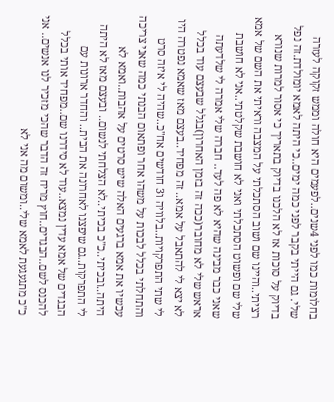בחלומות כמו לפני 4שנים..לפעמים היא חולה וממש זקוקה לעזרה שלי. גם הייתי בקבר לפני כמה ימים..כי היתה לאמא יומולדת.זה נפל בדיוק על סוכות אז לא הלכנו בדיוק בתאריך כי אסור למרות שנורא רציתי..והיינו שם ושוב הסתכלתי על המצבה וראיתי את השם של אמא שלי שם ופשוט הסתכלתי ואני לא חושבת שקלטתי..אני לא חושבת שאני כבר מבינה שהיא לא פה לעד.. חברה שלי אמרה לי שלדעתה אראש שלי לא מחובר(ככה זה בזמן האחרון)בגלל שבעצם עוד בכלל לא יצא לי להתאבל על אמא.. זה מפחיד..בעצם מאז שאמא נפטרה היו לי שתי התפרקויות..בלוויה ו3 חודשים אח"כ..שהיה לי איזה סרט והתחלתי בכלל לבכות על משהו אחר ופתאום הבנתי כמה שאני צריכה עכשיו את אמא ברגעים האלה שיש סרטים על אהבות..ואמא לא היתה..ובכיתי..כ"כ בכיתי..לא הצלחתי לנשום.. ובעצם מאז לא היתה לי התפרקות..גם שיפצנו לאחרונה את הבית.. והחדר ארונות עם הבגדים של אמא עדין נמצא..עוד לא סידרנו שם..מפחיד אותי בכלל להכנס לשם..הבגדים..חוץ מריח זה הדבר שהכי מזכיר לנו אנשים.. אני כ"כ מתגעגעת לאמא שלי..ומשום מה אני לא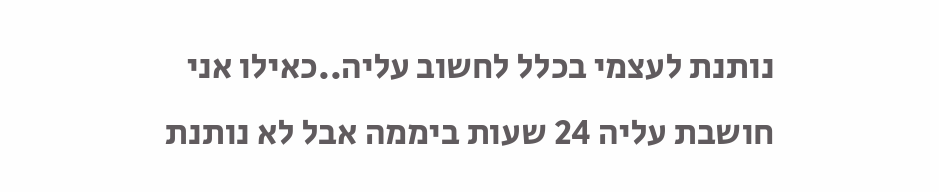נותנת לעצמי בכלל לחשוב עליה..כאילו אני חושבת עליה 24 שעות ביממה אבל לא נותנת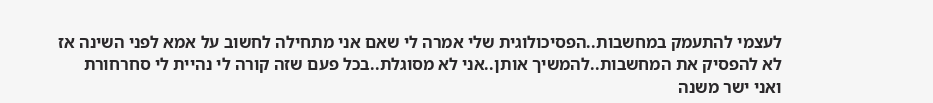לעצמי להתעמק במחשבות..הפסיכולוגית שלי אמרה לי שאם אני מתחילה לחשוב על אמא לפני השינה אז לא להפסיק את המחשבות..להמשיך אותן..אני לא מסוגלת..בכל פעם שזה קורה לי נהיית לי סחרחורת ואני ישר משנה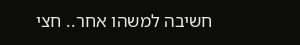חשיבה למשהו אחר.. חצי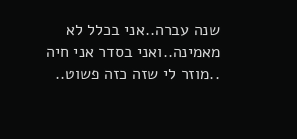שנה עברה..אני בכלל לא מאמינה..ואני בסדר אני חיה ..מוזר לי שזה כזה פשוט..